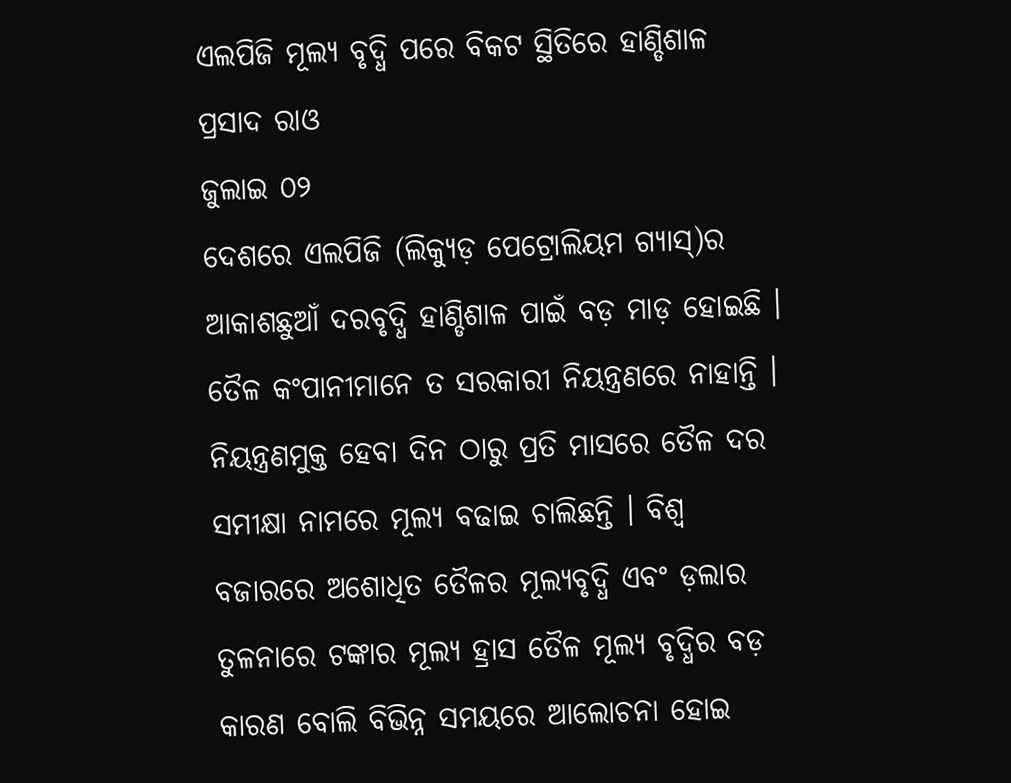ଏଲପିଜି ମୂଲ୍ୟ ବୃଦ୍ଧି ପରେ ବିକଟ ସ୍ଥିତିରେ ହାଣ୍ଡିଶାଳ
ପ୍ରସାଦ ରାଓ
ଜୁଲାଇ ୦୨
ଦେଶରେ ଏଲପିଜି (ଲିକ୍ୟୁଡ଼ ପେଟ୍ରୋଲିୟମ ଗ୍ୟାସ୍)ର ଆକାଶଛୁଆଁ ଦରବୃଦ୍ଧି ହାଣ୍ଡିଶାଳ ପାଇଁ ବଡ଼ ମାଡ଼ ହୋଇଛି । ତୈଳ କଂପାନୀମାନେ ତ ସରକାରୀ ନିୟନ୍ତ୍ରଣରେ ନାହାନ୍ତି । ନିୟନ୍ତ୍ରଣମୁକ୍ତ ହେବା ଦିନ ଠାରୁ ପ୍ରତି ମାସରେ ତୈଳ ଦର ସମୀକ୍ଷା ନାମରେ ମୂଲ୍ୟ ବଢାଇ ଚାଲିଛନ୍ତି । ବିଶ୍ୱ ବଜାରରେ ଅଶୋଧିତ ତୈଳର ମୂଲ୍ୟବୃଦ୍ଧି ଏବଂ ଡ଼ଲାର ତୁଳନାରେ ଟଙ୍କାର ମୂଲ୍ୟ ହ୍ରାସ ତୈଳ ମୂଲ୍ୟ ବୃଦ୍ଧିର ବଡ଼ କାରଣ ବୋଲି ବିଭିନ୍ନ ସମୟରେ ଆଲୋଚନା ହୋଇ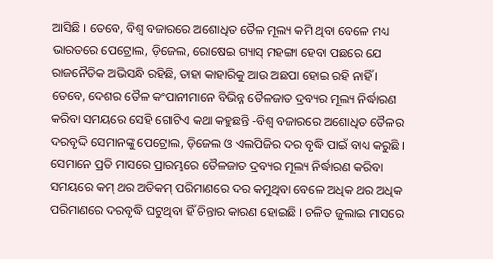ଆସିଛି । ତେବେ, ବିଶ୍ୱ ବଜାରରେ ଅଶୋଧିତ ତୈଳ ମୂଲ୍ୟ କମି ଥିବା ବେଳେ ମଧ୍ୟ ଭାରତରେ ପେଟ୍ରୋଲ, ଡ଼ିଜେଲ, ରୋଷେଇ ଗ୍ୟାସ୍ ମହଙ୍ଗା ହେବା ପଛରେ ଯେ ରାଜନୈତିକ ଅଭିସନ୍ଧି ରହିଛି, ତାହା କାହାରିକୁ ଆଉ ଅଛପା ହୋଇ ରହି ନାହିଁ ।
ତେବେ, ଦେଶର ତୈଳ କଂପାନୀମାନେ ବିଭିନ୍ନ ତୈଳଜାତ ଦ୍ରବ୍ୟର ମୂଲ୍ୟ ନିର୍ଦ୍ଧାରଣ କରିବା ସମୟରେ ସେହି ଗୋଟିଏ କଥା କହୁଛନ୍ତି -ବିଶ୍ୱ ବଜାରରେ ଅଶୋଧିତ ତୈଳର ଦରବୃଦ୍ଦି ସେମାନଙ୍କୁ ପେଟ୍ରୋଲ, ଡ଼ିଜେଲ ଓ ଏଲପିଜିର ଦର ବୃଦ୍ଧି ପାଇଁ ବାଧ୍ୟ କରୁଛି । ସେମାନେ ପ୍ରତି ମାସରେ ପ୍ରାରମ୍ଭରେ ତୈଳଜାତ ଦ୍ରବ୍ୟର ମୂଲ୍ୟ ନିର୍ଦ୍ଧାରଣ କରିବା ସମୟରେ କମ୍ ଥର ଅତିକମ୍ ପରିମାଣରେ ଦର କମୁଥିବା ବେଳେ ଅଧିକ ଥର ଅଧିକ ପରିମାଣରେ ଦରବୃଦ୍ଧି ଘଟୁଥିବା ହିଁ ଚିନ୍ତାର କାରଣ ହୋଇଛି । ଚଳିତ ଜୁଲାଇ ମାସରେ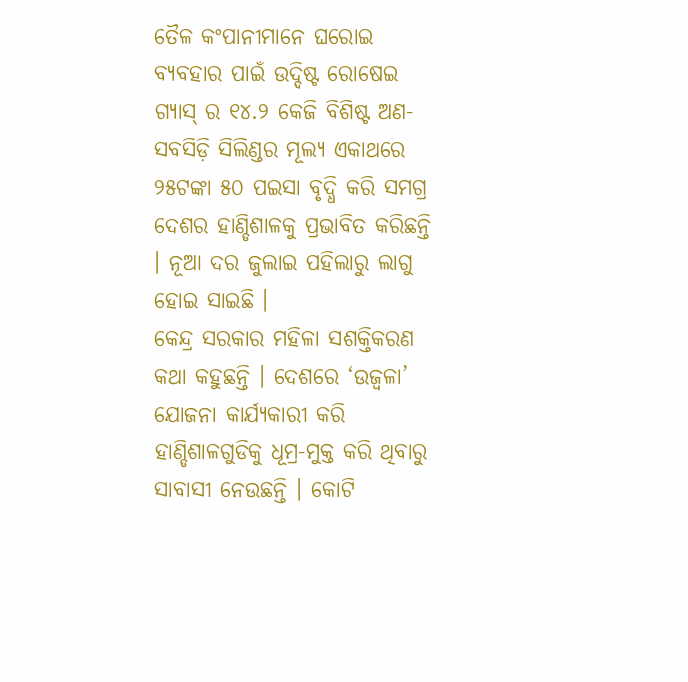ତୈଳ କଂପାନୀମାନେ ଘରୋଇ ବ୍ୟବହାର ପାଇଁ ଉଦ୍ଦିଷ୍ଟ ରୋଷେଇ ଗ୍ୟାସ୍ ର ୧୪.୨ କେଜି ବିଶିଷ୍ଟ ଅଣ-ସବସିଡ଼ି ସିଲିଣ୍ଡର ମୂଲ୍ୟ ଏକାଥରେ ୨୫ଟଙ୍କା ୫୦ ପଇସା ବୃଦ୍ଧି କରି ସମଗ୍ର ଦେଶର ହାଣ୍ଡିଶାଳକୁ ପ୍ରଭାବିତ କରିଛନ୍ତି । ନୂଆ ଦର ଜୁଲାଇ ପହିଲାରୁ ଲାଗୁ ହୋଇ ସାଇଛି ।
କେନ୍ଦ୍ର ସରକାର ମହିଳା ସଶକ୍ତିକରଣ କଥା କହୁଛନ୍ତି । ଦେଶରେ ‘ଉଜ୍ୱଳା’ ଯୋଜନା କାର୍ଯ୍ୟକାରୀ କରି ହାଣ୍ଡିଶାଳଗୁଡିକୁ ଧୂମ୍ର-ମୁକ୍ତ କରି ଥିବାରୁ ସାବାସୀ ନେଉଛନ୍ତି । କୋଟି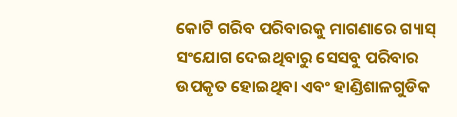କୋଟି ଗରିବ ପରିବାରକୁ ମାଗଣାରେ ଗ୍ୟାସ୍ ସଂଯୋଗ ଦେଇଥିବାରୁ ସେସବୁ ପରିବାର ଉପକୃତ ହୋଇଥିବା ଏବଂ ହାଣ୍ଡିଶାଳଗୁଡିକ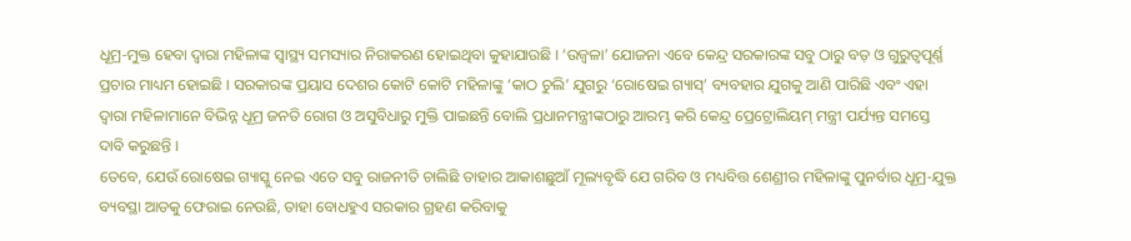ଧୂମ୍ର-ମୁକ୍ତ ହେବା ଦ୍ୱାରା ମହିଳାଙ୍କ ସ୍ୱାସ୍ଥ୍ୟ ସମସ୍ୟାର ନିରାକରଣ ହୋଇଥିବା କୁହାଯାଉଛି । ‘ଉଜ୍ୱଳା’ ଯୋଜନା ଏବେ କେନ୍ଦ୍ର ସରକାରଙ୍କ ସବୁ ଠାରୁ ବଡ଼ ଓ ଗୁରୁତ୍ୱପୂର୍ଣ୍ଣ ପ୍ରଚାର ମାଧ୍ୟମ ହୋଇଛି । ସରକାରଙ୍କ ପ୍ରୟାସ ଦେଶର କୋଟି କୋଟି ମହିଳାଙ୍କୁ ‘କାଠ ଚୁଲି’ ଯୁଗରୁ ‘ରୋଷେଇ ଗ୍ୟାସ୍’ ବ୍ୟବହାର ଯୁଗକୁ ଆଣି ପାରିଛି ଏବଂ ଏହା ଦ୍ୱାରା ମହିଳାମାନେ ବିଭିନ୍ନ ଧୂମ୍ର ଜନତି ରୋଗ ଓ ଅସୁବିଧାରୁ ମୁକ୍ତି ପାଇଛନ୍ତି ବୋଲି ପ୍ରଧାନମନ୍ତ୍ରୀଙ୍କଠାରୁ ଆରମ୍ଭ କରି କେନ୍ଦ୍ର ପ୍ରେଟ୍ରୋଲିୟମ୍ ମନ୍ତ୍ରୀ ପର୍ଯ୍ୟନ୍ତ ସମସ୍ତେ ଦାବି କରୁଛନ୍ତି ।
ତେବେ, ଯେଉଁ ରୋଷେଇ ଗ୍ୟାସ୍କୁ ନେଇ ଏତେ ସବୁ ରାଜନୀତି ଚାଲିଛି ତାହାର ଆକାଶଛୁଆଁ ମୂଲ୍ୟବୃଦ୍ଧି ଯେ ଗରିବ ଓ ମଧ୍ୟବିତ୍ତ ଶେଣ୍ରୀର ମହିଳାଙ୍କୁ ପୁନର୍ବାର ଧୂମ୍ର-ଯୁକ୍ତ ବ୍ୟବସ୍ଥା ଆଡକୁ ଫେରାଇ ନେଉଛି, ତାହା ବୋଧହୁଏ ସରକାର ଗ୍ରହଣ କରିବାକୁ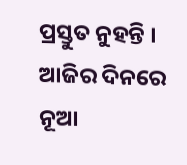ପ୍ରସ୍ତୁତ ନୁହନ୍ତି । ଆଜିର ଦିନରେ ନୂଆ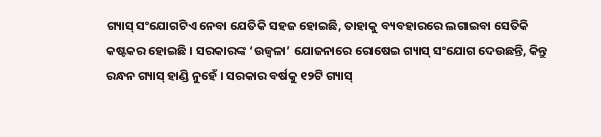ଗ୍ୟାସ୍ ସଂଯୋଗଟିଏ ନେବା ଯେତିକି ସହଜ ହୋଇଛି, ତାହାକୁ ବ୍ୟବହାରରେ ଲଗାଇବା ସେତିକି କଷ୍ଟକର ହୋଇଛି । ସରକାରଙ୍କ ‘ଉଜ୍ୱଳା’ ଯୋଜନାରେ ରୋଷେଇ ଗ୍ୟାସ୍ ସଂଯୋଗ ଦେଉଛନ୍ତି, କିନ୍ତୁ ରନ୍ଧନ ଗ୍ୟାସ୍ ହାଣ୍ଡି ନୁହେଁ । ସରକାର ବର୍ଷକୁ ୧୨ଟି ଗ୍ୟାସ୍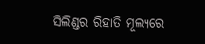ସିଲିଣ୍ଡର ରିହାତି ମୂଲ୍ୟରେ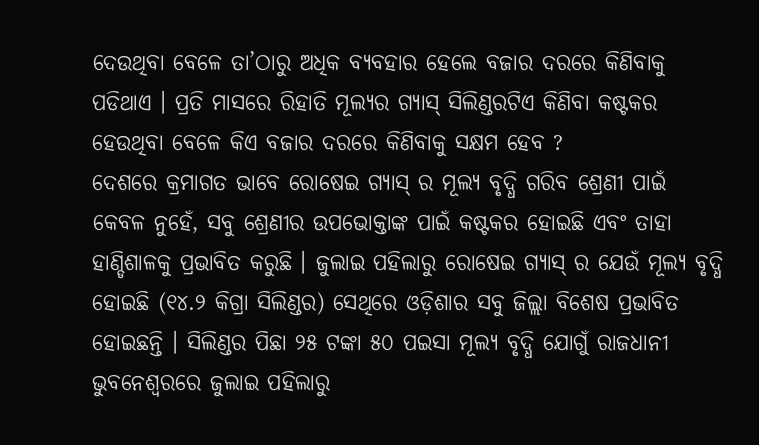ଦେଉଥିବା ବେଳେ ତା’ଠାରୁ ଅଧିକ ବ୍ୟବହାର ହେଲେ ବଜାର ଦରରେ କିଣିବାକୁ ପଡିଥାଏ । ପ୍ରତି ମାସରେ ରିହାତି ମୂଲ୍ୟର ଗ୍ୟାସ୍ ସିଲିଣ୍ଡରଟିଏ କିଣିବା କଷ୍ଟକର ହେଉଥିବା ବେଳେ କିଏ ବଜାର ଦରରେ କିଣିବାକୁ ସକ୍ଷମ ହେବ ?
ଦେଶରେ କ୍ରମାଗତ ଭାବେ ରୋଷେଇ ଗ୍ୟାସ୍ ର ମୂଲ୍ୟ ବୃଦ୍ଧି ଗରିବ ଶ୍ରେଣୀ ପାଇଁ କେବଳ ନୁହେଁ, ସବୁ ଶ୍ରେଣୀର ଉପଭୋକ୍ତାଙ୍କ ପାଇଁ କଷ୍ଟକର ହୋଇଛି ଏବଂ ତାହା ହାଣ୍ଡିଶାଳକୁ ପ୍ରଭାବିତ କରୁଛି । ଜୁଲାଇ ପହିଲାରୁ ରୋଷେଇ ଗ୍ୟାସ୍ ର ଯେଉଁ ମୂଲ୍ୟ ବୃଦ୍ଧି ହୋଇଛି (୧୪.୨ କିଗ୍ରା ସିଲିଣ୍ଡର) ସେଥିରେ ଓଡ଼ିଶାର ସବୁ ଜିଲ୍ଲା ବିଶେଷ ପ୍ରଭାବିତ ହୋଇଛନ୍ତି । ସିଲିଣ୍ଡର ପିଛା ୨୫ ଟଙ୍କା ୫୦ ପଇସା ମୂଲ୍ୟ ବୃଦ୍ଧି ଯୋଗୁଁ ରାଜଧାନୀ ଭୁବନେଶ୍ୱରରେ ଜୁଲାଇ ପହିଲାରୁ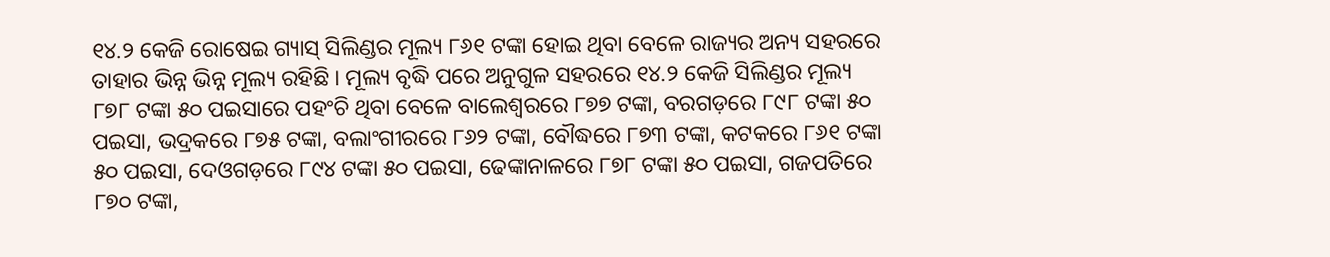୧୪.୨ କେଜି ରୋଷେଇ ଗ୍ୟାସ୍ ସିଲିଣ୍ଡର ମୂଲ୍ୟ ୮୬୧ ଟଙ୍କା ହୋଇ ଥିବା ବେଳେ ରାଜ୍ୟର ଅନ୍ୟ ସହରରେ ତାହାର ଭିନ୍ନ ଭିନ୍ନ ମୂଲ୍ୟ ରହିଛି । ମୂଲ୍ୟ ବୃଦ୍ଧି ପରେ ଅନୁଗୁଳ ସହରରେ ୧୪.୨ କେଜି ସିଲିଣ୍ଡର ମୂଲ୍ୟ ୮୭୮ ଟଙ୍କା ୫୦ ପଇସାରେ ପହଂଚି ଥିବା ବେଳେ ବାଲେଶ୍ୱରରେ ୮୭୭ ଟଙ୍କା, ବରଗଡ଼ରେ ୮୯୮ ଟଙ୍କା ୫୦ ପଇସା, ଭଦ୍ରକରେ ୮୭୫ ଟଙ୍କା, ବଲାଂଗୀରରେ ୮୬୨ ଟଙ୍କା, ବୌଦ୍ଧରେ ୮୭୩ ଟଙ୍କା, କଟକରେ ୮୬୧ ଟଙ୍କା ୫୦ ପଇସା, ଦେଓଗଡ଼ରେ ୮୯୪ ଟଙ୍କା ୫୦ ପଇସା, ଢେଙ୍କାନାଳରେ ୮୭୮ ଟଙ୍କା ୫୦ ପଇସା, ଗଜପତିରେ ୮୭୦ ଟଙ୍କା,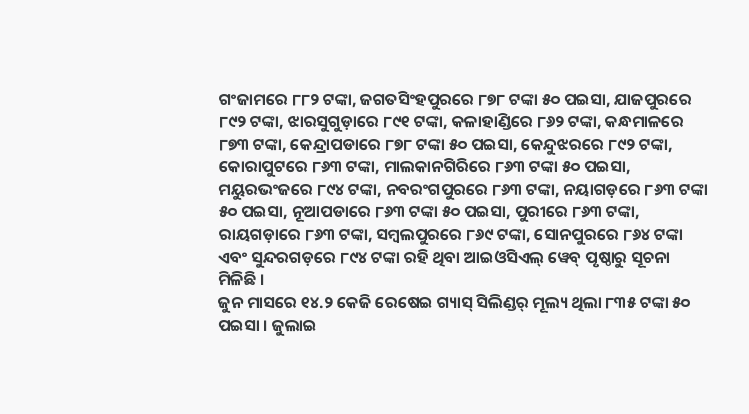ଗଂଜାମରେ ୮୮୨ ଟଙ୍କା, ଜଗତସିଂହପୁରରେ ୮୭୮ ଟଙ୍କା ୫୦ ପଇସା, ଯାଜପୁରରେ ୮୯୨ ଟଙ୍କା, ଝାରସୁଗୁଡ଼ାରେ ୮୯୧ ଟଙ୍କା, କଳାହାଣ୍ଡିରେ ୮୬୨ ଟଙ୍କା, କନ୍ଧମାଳରେ ୮୭୩ ଟଙ୍କା, କେନ୍ଦ୍ରାପଡାରେ ୮୭୮ ଟଙ୍କା ୫୦ ପଇସା, କେନ୍ଦୁଝରରେ ୮୯୨ ଟଙ୍କା, କୋରାପୁଟରେ ୮୬୩ ଟଙ୍କା, ମାଲକାନଗିରିରେ ୮୬୩ ଟଙ୍କା ୫୦ ପଇସା, ମୟୁରଭଂଜରେ ୮୯୪ ଟଙ୍କା, ନବରଂଗପୁରରେ ୮୬୩ ଟଙ୍କା, ନୟାଗଡ଼ରେ ୮୬୩ ଟଙ୍କା ୫୦ ପଇସା, ନୂଆପଡାରେ ୮୬୩ ଟଙ୍କା ୫୦ ପଇସା, ପୁରୀରେ ୮୬୩ ଟଙ୍କା, ରାୟଗଡ଼ାରେ ୮୬୩ ଟଙ୍କା, ସମ୍ବଲପୁରରେ ୮୬୯ ଟଙ୍କା, ସୋନପୁରରେ ୮୬୪ ଟଙ୍କା ଏବଂ ସୁନ୍ଦରଗଡ଼ରେ ୮୯୪ ଟଙ୍କା ରହି ଥିବା ଆଇଓସିଏଲ୍ ୱେବ୍ ପୃଷ୍ଠାରୁ ସୂଚନା ମିଳିଛି ।
ଜୁନ ମାସରେ ୧୪.୨ କେଜି ରେଷେଇ ଗ୍ୟାସ୍ ସିଲିଣ୍ଡର୍ ମୂଲ୍ୟ ଥିଲା ୮୩୫ ଟଙ୍କା ୫୦ ପଇସା । ଜୁଲାଇ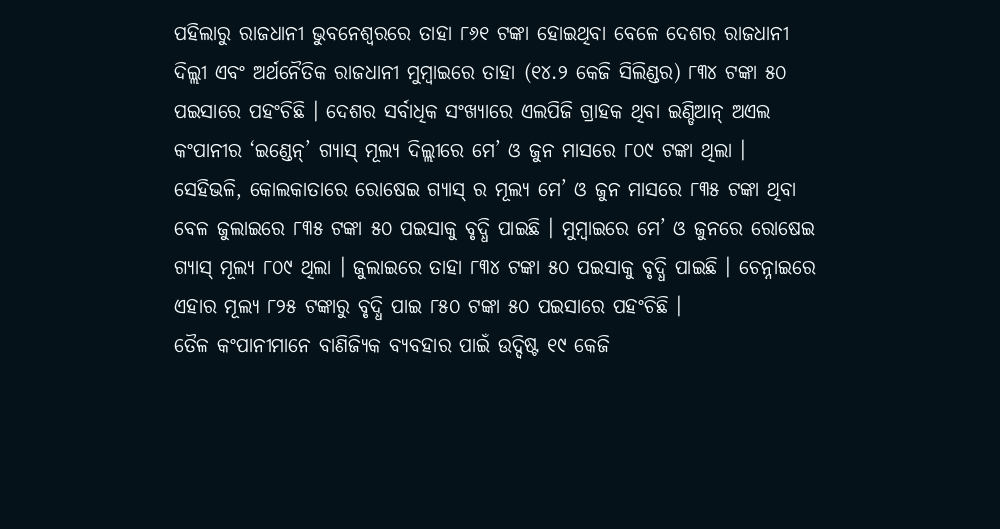ପହିଲାରୁ ରାଜଧାନୀ ଭୁବନେଶ୍ୱରରେ ତାହା ୮୬୧ ଟଙ୍କା ହୋଇଥିବା ବେଳେ ଦେଶର ରାଜଧାନୀ ଦିଲ୍ଲୀ ଏବଂ ଅର୍ଥନୈତିକ ରାଜଧାନୀ ମୁମ୍ବାଇରେ ତାହା (୧୪.୨ କେଜି ସିଲିଣ୍ଡର) ୮୩୪ ଟଙ୍କା ୫୦ ପଇସାରେ ପହଂଚିଛି । ଦେଶର ସର୍ବାଧିକ ସଂଖ୍ୟାରେ ଏଲପିଜି ଗ୍ରାହକ ଥିବା ଇଣ୍ଡିଆନ୍ ଅଏଲ କଂପାନୀର ‘ଇଣ୍ଡେନ୍’ ଗ୍ୟାସ୍ ମୂଲ୍ୟ ଦିଲ୍ଲୀରେ ମେ’ ଓ ଜୁନ ମାସରେ ୮୦୯ ଟଙ୍କା ଥିଲା । ସେହିଭଳି, କୋଲକାତାରେ ରୋଷେଇ ଗ୍ୟାସ୍ ର ମୂଲ୍ୟ ମେ’ ଓ ଜୁନ ମାସରେ ୮୩୫ ଟଙ୍କା ଥିବା ବେଳ ଜୁଲାଇରେ ୮୩୫ ଟଙ୍କା ୫୦ ପଇସାକୁ ବୃଦ୍ଧି ପାଇଛି । ମୁମ୍ବାଇରେ ମେ’ ଓ ଜୁନରେ ରୋଷେଇ ଗ୍ୟାସ୍ ମୂଲ୍ୟ ୮୦୯ ଥିଲା । ଜୁଲାଇରେ ତାହା ୮୩୪ ଟଙ୍କା ୫୦ ପଇସାକୁ ବୃଦ୍ଧି ପାଇଛି । ଚେନ୍ନାଇରେ ଏହାର ମୂଲ୍ୟ ୮୨୫ ଟଙ୍କାରୁ ବୃଦ୍ଧି ପାଇ ୮୫୦ ଟଙ୍କା ୫୦ ପଇସାରେ ପହଂଚିଛି ।
ତୈଳ କଂପାନୀମାନେ ବାଣିଜ୍ୟିକ ବ୍ୟବହାର ପାଇଁ ଉଦ୍ଦିଷ୍ଟ ୧୯ କେଜି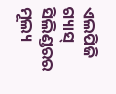ଏଲପିଜି ଗ୍ୟାସ୍ ସିଲିଣ୍ଡରର ମୂଲ୍ୟ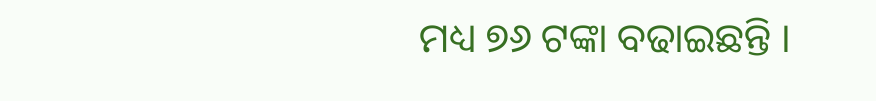ମଧ୍ୟ ୭୬ ଟଙ୍କା ବଢାଇଛନ୍ତି ।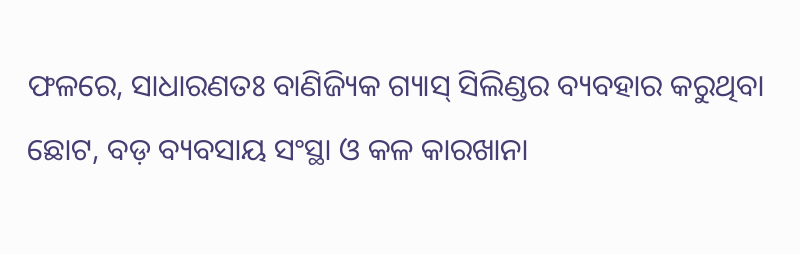ଫଳରେ, ସାଧାରଣତଃ ବାଣିଜ୍ୟିକ ଗ୍ୟାସ୍ ସିଲିଣ୍ଡର ବ୍ୟବହାର କରୁଥିବା ଛୋଟ, ବଡ଼ ବ୍ୟବସାୟ ସଂସ୍ଥା ଓ କଳ କାରଖାନା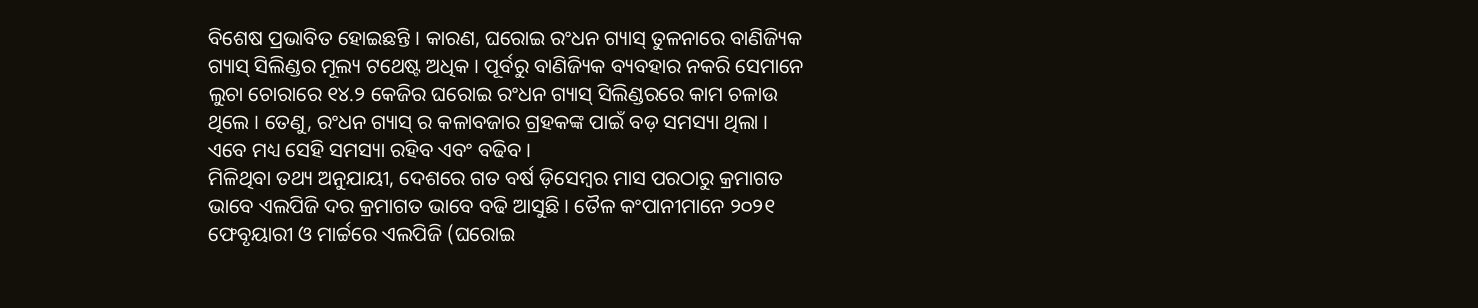ବିଶେଷ ପ୍ରଭାବିତ ହୋଇଛନ୍ତି । କାରଣ, ଘରୋଇ ରଂଧନ ଗ୍ୟାସ୍ ତୁଳନାରେ ବାଣିଜ୍ୟିକ ଗ୍ୟାସ୍ ସିଲିଣ୍ଡର ମୂଲ୍ୟ ଟଥେଷ୍ଟ ଅଧିକ । ପୂର୍ବରୁ ବାଣିଜ୍ୟିକ ବ୍ୟବହାର ନକରି ସେମାନେ ଲୁଚା ଚୋରାରେ ୧୪.୨ କେଜିର ଘରୋଇ ରଂଧନ ଗ୍ୟାସ୍ ସିଲିଣ୍ଡରରେ କାମ ଚଳାଉ ଥିଲେ । ତେଣୁ, ରଂଧନ ଗ୍ୟାସ୍ ର କଳାବଜାର ଗ୍ରହକଙ୍କ ପାଇଁ ବଡ଼ ସମସ୍ୟା ଥିଲା । ଏବେ ମଧ୍ୟ ସେହି ସମସ୍ୟା ରହିବ ଏବଂ ବଢିବ ।
ମିଳିଥିବା ତଥ୍ୟ ଅନୁଯାୟୀ, ଦେଶରେ ଗତ ବର୍ଷ ଡ଼ିସେମ୍ବର ମାସ ପରଠାରୁ କ୍ରମାଗତ ଭାବେ ଏଲପିଜି ଦର କ୍ରମାଗତ ଭାବେ ବଢି ଆସୁଛି । ତୈଳ କଂପାନୀମାନେ ୨୦୨୧ ଫେବୃୟାରୀ ଓ ମାର୍ଚ୍ଚରେ ଏଲପିଜି (ଘରୋଇ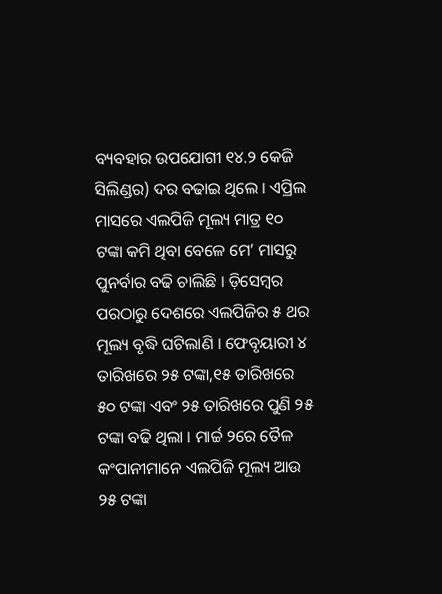ବ୍ୟବହାର ଉପଯୋଗୀ ୧୪.୨ କେଜି ସିଲିଣ୍ଡର) ଦର ବଢାଇ ଥିଲେ । ଏପ୍ରିଲ ମାସରେ ଏଲପିଜି ମୂଲ୍ୟ ମାତ୍ର ୧୦ ଟଙ୍କା କମି ଥିବା ବେଳେ ମେ’ ମାସରୁ ପୁନର୍ବାର ବଢି ଚାଲିଛି । ଡ଼ିସେମ୍ବର ପରଠାରୁ ଦେଶରେ ଏଲପିଜିର ୫ ଥର ମୂଲ୍ୟ ବୃଦ୍ଧି ଘଟିଲାଣି । ଫେବୃୟାରୀ ୪ ତାରିଖରେ ୨୫ ଟଙ୍କା,୧୫ ତାରିଖରେ ୫୦ ଟଙ୍କା ଏବଂ ୨୫ ତାରିଖରେ ପୁଣି ୨୫ ଟଙ୍କା ବଢି ଥିଲା । ମାର୍ଚ୍ଚ ୨ରେ ତୈଳ କଂପାନୀମାନେ ଏଲପିଜି ମୂଲ୍ୟ ଆଉ ୨୫ ଟଙ୍କା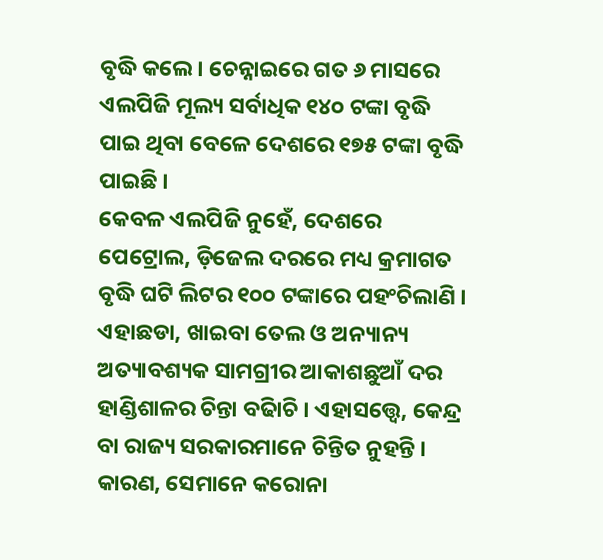ବୃଦ୍ଧି କଲେ । ଚେନ୍ନାଇରେ ଗତ ୬ ମାସରେ ଏଲପିଜି ମୂଲ୍ୟ ସର୍ବାଧିକ ୧୪୦ ଟଙ୍କା ବୃଦ୍ଧି ପାଇ ଥିବା ବେଳେ ଦେଶରେ ୧୭୫ ଟଙ୍କା ବୃଦ୍ଧି ପାଇଛି ।
କେବଳ ଏଲପିଜି ନୁହେଁ, ଦେଶରେ ପେଟ୍ରୋଲ, ଡ଼ିଜେଲ ଦରରେ ମଧ୍ୟ କ୍ରମାଗତ ବୃଦ୍ଧି ଘଟି ଲିଟର ୧୦୦ ଟଙ୍କାରେ ପହଂଚିଲାଣି । ଏହାଛଡା, ଖାଇବା ତେଲ ଓ ଅନ୍ୟାନ୍ୟ ଅତ୍ୟାବଶ୍ୟକ ସାମଗ୍ରୀର ଆକାଶଛୁଆଁ ଦର ହାଣ୍ଡିଶାଳର ଚିନ୍ତା ବଢାିଚି । ଏହାସତ୍ତ୍ୱେ, କେନ୍ଦ୍ର ବା ରାଜ୍ୟ ସରକାରମାନେ ଚିନ୍ତିତ ନୁହନ୍ତି । କାରଣ, ସେମାନେ କରୋନା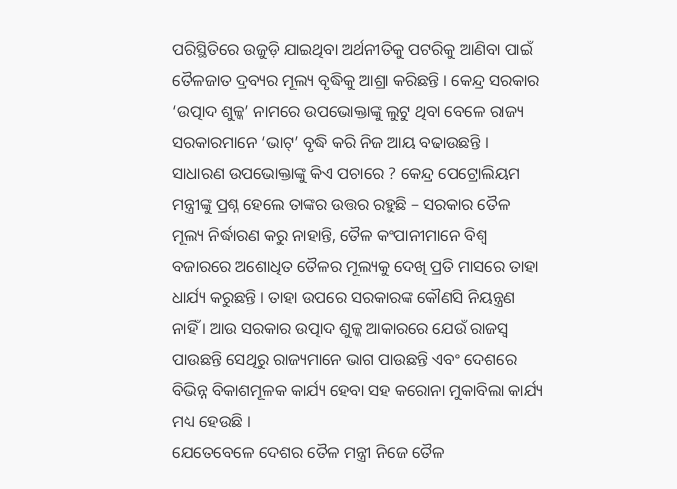ପରିସ୍ଥିତିରେ ଉଜୁଡ଼ି ଯାଇଥିବା ଅର୍ଥନୀତିକୁ ପଟରିକୁ ଆଣିବା ପାଇଁ ତୈଳଜାତ ଦ୍ରବ୍ୟର ମୂଲ୍ୟ ବୃଦ୍ଧିକୁ ଆଶ୍ରା କରିଛନ୍ତି । କେନ୍ଦ୍ର ସରକାର ‘ଉତ୍ପାଦ ଶୁଳ୍କ’ ନାମରେ ଉପଭୋକ୍ତାଙ୍କୁ ଲୁଟୁ ଥିବା ବେଳେ ରାଜ୍ୟ ସରକାରମାନେ ‘ଭାଟ୍’ ବୃଦ୍ଧି କରି ନିଜ ଆୟ ବଢାଉଛନ୍ତି । ସାଧାରଣ ଉପଭୋକ୍ତାଙ୍କୁ କିଏ ପଚାରେ ? କେନ୍ଦ୍ର ପେଟ୍ରୋଲିୟମ ମନ୍ତ୍ରୀଙ୍କୁ ପ୍ରଶ୍ନ ହେଲେ ତାଙ୍କର ଉତ୍ତର ରହୁଛି – ସରକାର ତୈଳ ମୂଲ୍ୟ ନିର୍ଦ୍ଧାରଣ କରୁ ନାହାନ୍ତି, ତୈଳ କଂପାନୀମାନେ ବିଶ୍ୱ ବଜାରରେ ଅଶୋଧିତ ତୈଳର ମୂଲ୍ୟକୁ ଦେଖି ପ୍ରତି ମାସରେ ତାହା ଧାର୍ଯ୍ୟ କରୁଛନ୍ତି । ତାହା ଉପରେ ସରକାରଙ୍କ କୌଣସି ନିୟନ୍ତ୍ରଣ ନାହିଁ । ଆଉ ସରକାର ଉତ୍ପାଦ ଶୁଳ୍କ ଆକାରରେ ଯେଉଁ ରାଜସ୍ୱ ପାଉଛନ୍ତି ସେଥିରୁ ରାଜ୍ୟମାନେ ଭାଗ ପାଉଛନ୍ତି ଏବଂ ଦେଶରେ ବିଭିନ୍ନ ବିକାଶମୂଳକ କାର୍ଯ୍ୟ ହେବା ସହ କରୋନା ମୁକାବିଲା କାର୍ଯ୍ୟ ମଧ୍ୟ ହେଉଛି ।
ଯେତେବେଳେ ଦେଶର ତୈଳ ମନ୍ତ୍ରୀ ନିଜେ ତୈଳ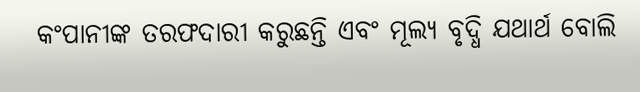କଂପାନୀଙ୍କ ତରଫଦାରୀ କରୁଛନ୍ତି ଏବଂ ମୂଲ୍ୟ ବୃଦ୍ଧି ଯଥାର୍ଥ ବୋଲି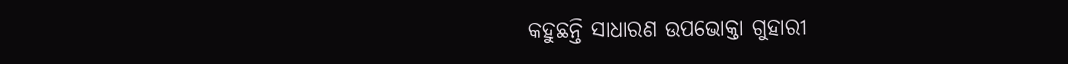କହୁଛନ୍ତି ସାଧାରଣ ଉପଭୋକ୍ତା ଗୁହାରୀ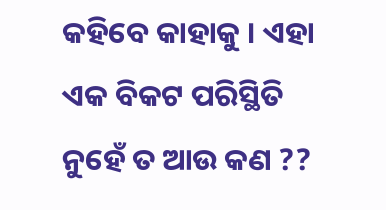କହିବେ କାହାକୁ । ଏହା ଏକ ବିକଟ ପରିସ୍ଥିତି ନୁହେଁ ତ ଆଉ କଣ ??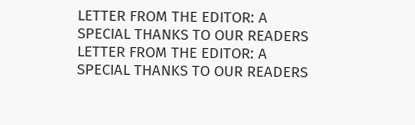LETTER FROM THE EDITOR: A SPECIAL THANKS TO OUR READERS
LETTER FROM THE EDITOR: A SPECIAL THANKS TO OUR READERS